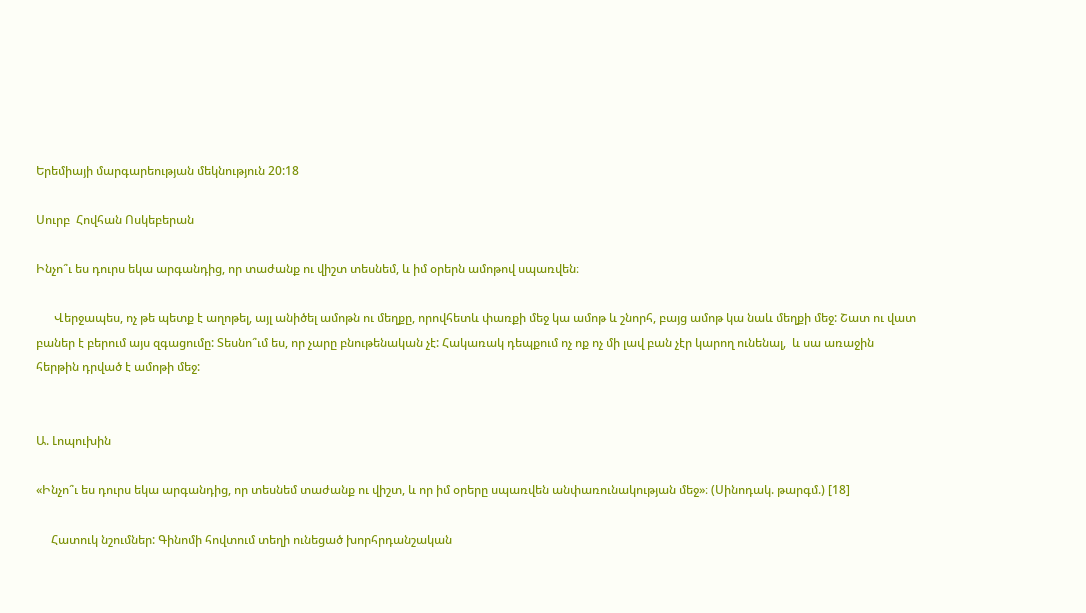Երեմիայի մարգարեության մեկնություն 20:18

Սուրբ  Հովհան Ոսկեբերան

Ինչո՞ւ ես դուրս եկա արգանդից, որ տաժանք ու վիշտ տեսնեմ, և իմ օրերն ամոթով սպառվեն։

      Վերջապես, ոչ թե պետք է աղոթել, այլ անիծել ամոթն ու մեղքը, որովհետև փառքի մեջ կա ամոթ և շնորհ, բայց ամոթ կա նաև մեղքի մեջ: Շատ ու վատ բաներ է բերում այս զգացումը: Տեսնո՞ւմ ես, որ չարը բնութենական չէ: Հակառակ դեպքում ոչ ոք ոչ մի լավ բան չէր կարող ունենալ,  և սա առաջին հերթին դրված է ամոթի մեջ:


Ա. Լոպուխին

«Ինչո՞ւ ես դուրս եկա արգանդից, որ տեսնեմ տաժանք ու վիշտ, և որ իմ օրերը սպառվեն անփառունակության մեջ»։ (Սինոդակ. թարգմ.) [18]

     Հատուկ նշումներ: Գինոմի հովտում տեղի ունեցած խորհրդանշական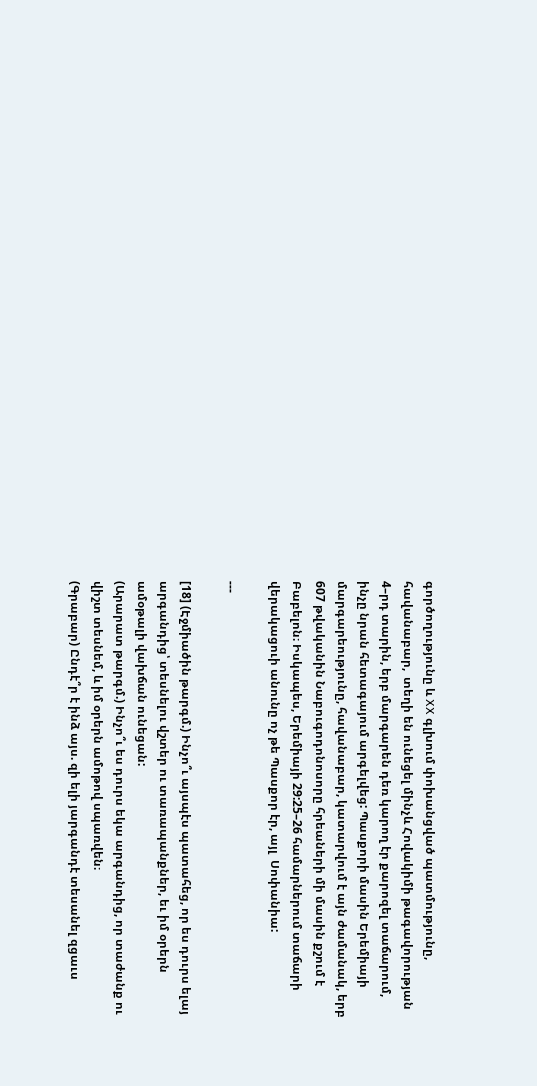գործողությունը և XX գլխում փոխանցված պատմությունը, հավանաբար,  տեղի են ունեցել մինչև Հովակիմի թագավորության 4–րդ տարին, երբ մարգարեն դեռ կարող էր քարոզել տաճարում, ինչը նրան հետագայում արգելվեց: Պասքորի մասին Երեմիայի մարգարեությունը, հավանաբար, կատարվում է այն ժամանակ, երբ 607 թվականին Նաբուգոդոնոսորը հրեաների մի մասին քշում է Բաբելոն։ Իսկապես, Երեմիայի 29:25–26 համարներում տաճարի վերակացուի անունը ոչ թե Պասքոր էր, այլ  Սոփանիա:

---

[18] (Էջմիածին թարգմ.) Ինչո՞ւ այսպէս պատահեց, որ ես դուրս ելայ արգանդից՝ տեսնելու վշտեր ու տառապանքներ, եւ իմ օրերն ամօթալի վախճան ունեցան:
(Արարատ թարգմ.) Ինչո՞ւ ես դուրս եկա արգանդից, որ տաժանք ու վիշտ տեսնեմ, և իմ օրերն ամոթով սպառվեն։
(Գրաբար) Ընդէ՞ր է ինձ այս. զի ելի յարգանդէ տեսանել զցաւս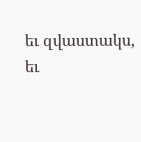եւ զվաստակս, եւ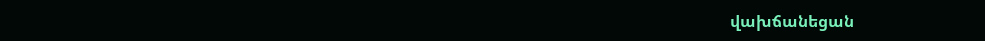վախճանեցան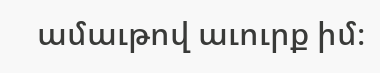ամաւթով աւուրք իմ։